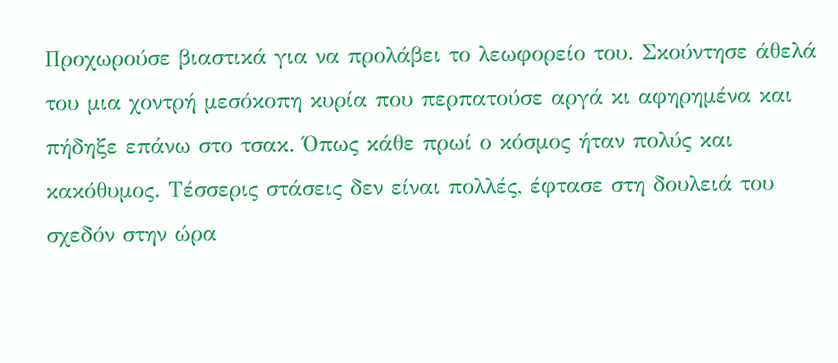Προχωρούσε βιαστικά για να προλάβει το λεωφορείο του. Σκούντησε άθελά του μια χοντρή μεσόκοπη κυρία που περπατούσε αργά κι αφηρημένα και πήδηξε επάνω στο τσακ. Όπως κάθε πρωί ο κόσμος ήταν πολύς και κακόθυμος. Τέσσερις στάσεις δεν είναι πολλές, έφτασε στη δουλειά του σχεδόν στην ώρα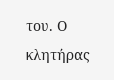του. Ο κλητήρας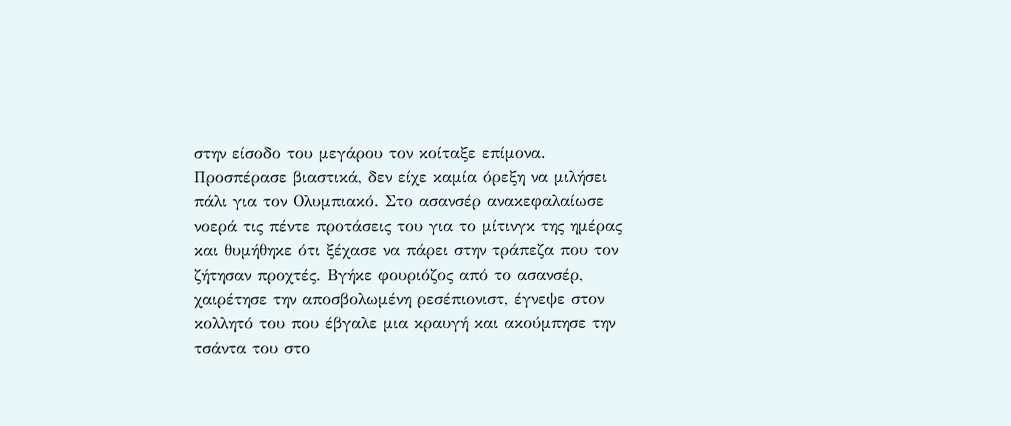στην είσοδο του μεγάρου τον κοίταξε επίμονα. Προσπέρασε βιαστικά, δεν είχε καμία όρεξη να μιλήσει πάλι για τον Ολυμπιακό. Στο ασανσέρ ανακεφαλαίωσε νοερά τις πέντε προτάσεις του για το μίτινγκ της ημέρας και θυμήθηκε ότι ξέχασε να πάρει στην τράπεζα που τον ζήτησαν προχτές. Βγήκε φουριόζος από το ασανσέρ, χαιρέτησε την αποσβολωμένη ρεσέπιονιστ, έγνεψε στον κολλητό του που έβγαλε μια κραυγή και ακούμπησε την τσάντα του στο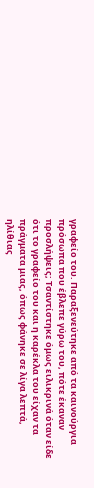γραφείο του. Παραξενεύτηκε από τα καινούργια πρόσωπα που έβλεπε γύρω του, πότε έκαναν προσλήψεις; Τσαντίστηκε όμως ειλικρινά όταν είδε ότι το γραφείο του και η καρέκλα του είχαν τα πράγματα μιας, όπως φάνηκε σε λίγα λεπτά, ηλίθιας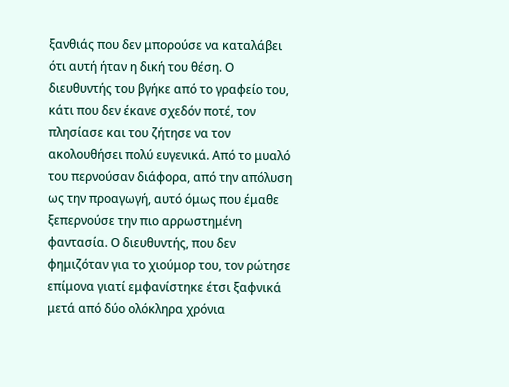ξανθιάς που δεν μπορούσε να καταλάβει ότι αυτή ήταν η δική του θέση. Ο διευθυντής του βγήκε από το γραφείο του, κάτι που δεν έκανε σχεδόν ποτέ, τον πλησίασε και του ζήτησε να τον ακολουθήσει πολύ ευγενικά. Από το μυαλό του περνούσαν διάφορα, από την απόλυση ως την προαγωγή, αυτό όμως που έμαθε ξεπερνούσε την πιο αρρωστημένη φαντασία. Ο διευθυντής, που δεν φημιζόταν για το χιούμορ του, τον ρώτησε επίμονα γιατί εμφανίστηκε έτσι ξαφνικά μετά από δύο ολόκληρα χρόνια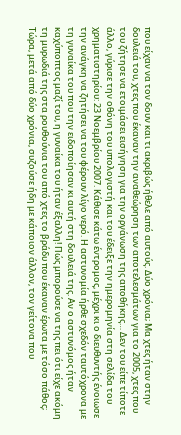που είχαν να τον δουν και τι ακριβώς ήθελε από αυτούς. Δύο χρόνια; Μα χτες ήταν στην δουλειά του, χτες που έκαναν την αναθεώρηση των αποτελεσμάτων για το 2005, χτες που του ζήτησε να ετοιμάσει εισήγηση για την οργάνωση της αποθήκης… Δεν του είπε τίποτε άλλο, γύρισε την οθόνη του υπολογιστή και του έδειξε την ημερομηνία στη σελίδα του χρηματιστηρίου: 23 Νοεμβρίου 2007. Κάθισε κάτω έντρομος, μέχρι κι ο διευθυντής ένοιωσε την ανάγκη να ζητήσει να του φέρουν λίγο νερό. Η αστυνομία ήρθε σχεδόν ταυτόχρονα με τη γυναίκα του που την ειδοποίησαν κι αυτή στη δουλειά της. Αν ο αστυνόμος ήταν καχύποπτος μαζί του, η γυναίκα του ήταν έξαλλη! Πώς μπορούσε να της πει ότι είχε ακόμη τη μυρωδιά της στα ρουθούνια του από χτες το βράδυ που έκαναν έρωτα με τόσο πάθος; Τώρα, μετά από δύο χρόνια, συζούσε ήδη με κάποιον άλλον, τον γείτονα που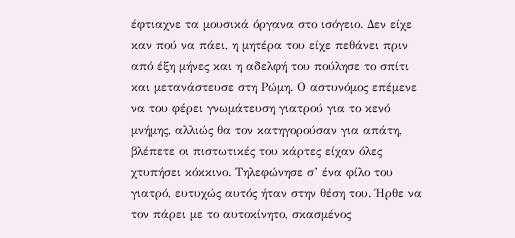έφτιαχνε τα μουσικά όργανα στο ισόγειο. Δεν είχε καν πού να πάει, η μητέρα του είχε πεθάνει πριν από έξη μήνες και η αδελφή του πούλησε το σπίτι και μετανάστευσε στη Ρώμη. Ο αστυνόμος επέμενε να του φέρει γνωμάτευση γιατρού για το κενό μνήμης, αλλιώς θα τον κατηγορούσαν για απάτη, βλέπετε οι πιστωτικές του κάρτες είχαν όλες χτυπήσει κόκκινο. Τηλεφώνησε σ’ ένα φίλο του γιατρό, ευτυχώς αυτός ήταν στην θέση του. Ήρθε να τον πάρει με το αυτοκίνητο, σκασμένος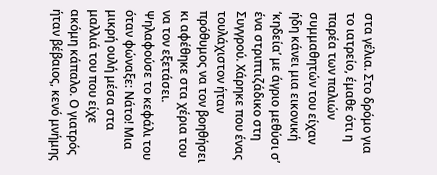στα γέλια. Στο δρόμο για το ιατρείο, έμαθε ότι η παρέα των παλιών συμμαθητών του είχαν ήδη κάνει μια εικονική ‘κηδεία’ με άγριο μεθύσι σ’ ένα στριπτιζάδικο στη Συγγρού. Χάρηκε που ένας τουλάχιστον ήταν πρόθυμος να τον βοηθήσει κι αφέθηκε στα χέρια του να τον εξετάσει. Ψηλαφούσε το κεφάλι του όταν φώναξε: Νάτο! Μια μικρή ουλή μέσα στα μαλλιά του που είχε ακόμη κάπαλο. Ο γιατρός ήταν βέβαιος, κενό μνήμης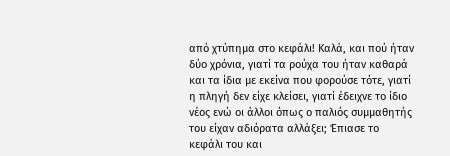από χτύπημα στο κεφάλι! Καλά, και πού ήταν δύο χρόνια, γιατί τα ρούχα του ήταν καθαρά και τα ίδια με εκείνα που φορούσε τότε, γιατί η πληγή δεν είχε κλείσει, γιατί έδειχνε το ίδιο νέος ενώ οι άλλοι όπως ο παλιός συμμαθητής του είχαν αδιόρατα αλλάξει; Έπιασε το κεφάλι του και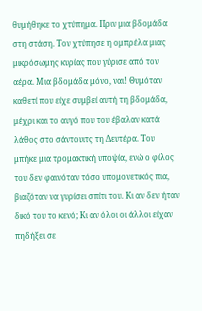θυμήθηκε το χτύπημα. Πριν μια βδομάδα στη στάση. Τον χτύπησε η ομπρέλα μιας μικρόσωμης κυρίας που γύρισε από τον αέρα. Μια βδομάδα μόνο, ναι! Θυμόταν καθετί που είχε συμβεί αυτή τη βδομάδα, μέχρι και το αυγό που του έβαλαν κατά λάθος στο σάντουιτς τη Δευτέρα. Του μπήκε μια τρομακτική υποψία, ενώ ο φίλος του δεν φαινόταν τόσο υπομονετικός πια, βιαζόταν να γυρίσει σπίτι του. Κι αν δεν ήταν δικό του το κενό; Κι αν όλοι οι άλλοι είχαν πηδήξει σε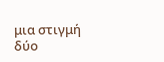μια στιγμή δύο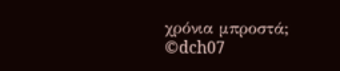χρόνια μπροστά;
©dch07